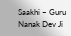Saakhi – Guru Nanak Dev Ji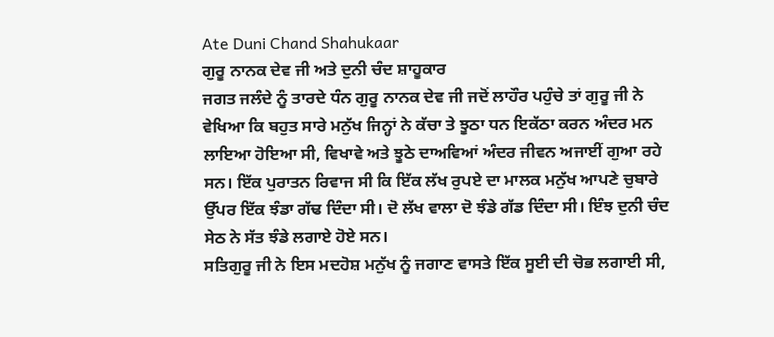Ate Duni Chand Shahukaar
ਗੁਰੂ ਨਾਨਕ ਦੇਵ ਜੀ ਅਤੇ ਦੁਨੀ ਚੰਦ ਸ਼ਾਹੂਕਾਰ
ਜਗਤ ਜਲੰਦੇ ਨੂੰ ਤਾਰਦੇ ਧੰਨ ਗੁਰੂ ਨਾਨਕ ਦੇਵ ਜੀ ਜਦੋਂ ਲਾਹੌਰ ਪਹੁੰਚੇ ਤਾਂ ਗੁਰੂ ਜੀ ਨੇ ਵੇਖਿਆ ਕਿ ਬਹੁਤ ਸਾਰੇ ਮਨੁੱਖ ਜਿਨ੍ਹਾਂ ਨੇ ਕੱਚਾ ਤੇ ਝੂਠਾ ਧਨ ਇਕੱਠਾ ਕਰਨ ਅੰਦਰ ਮਨ ਲਾਇਆ ਹੋਇਆ ਸੀ, ਵਿਖਾਵੇ ਅਤੇ ਝੂਠੇ ਦਾਅਵਿਆਂ ਅੰਦਰ ਜੀਵਨ ਅਜਾਈਂ ਗੁਆ ਰਹੇ ਸਨ। ਇੱਕ ਪੁਰਾਤਨ ਰਿਵਾਜ ਸੀ ਕਿ ਇੱਕ ਲੱਖ ਰੁਪਏ ਦਾ ਮਾਲਕ ਮਨੁੱਖ ਆਪਣੇ ਚੁਬਾਰੇ ਉੱਪਰ ਇੱਕ ਝੰਡਾ ਗੱਢ ਦਿੰਦਾ ਸੀ। ਦੋ ਲੱਖ ਵਾਲਾ ਦੋ ਝੰਡੇ ਗੱਡ ਦਿੰਦਾ ਸੀ। ਇੰਝ ਦੁਨੀ ਚੰਦ ਸੇਠ ਨੇ ਸੱਤ ਝੰਡੇ ਲਗਾਏ ਹੋਏ ਸਨ।
ਸਤਿਗੁਰੂ ਜੀ ਨੇ ਇਸ ਮਦਹੋਸ਼ ਮਨੁੱਖ ਨੂੰ ਜਗਾਣ ਵਾਸਤੇ ਇੱਕ ਸੂਈ ਦੀ ਚੋਭ ਲਗਾਈ ਸੀ,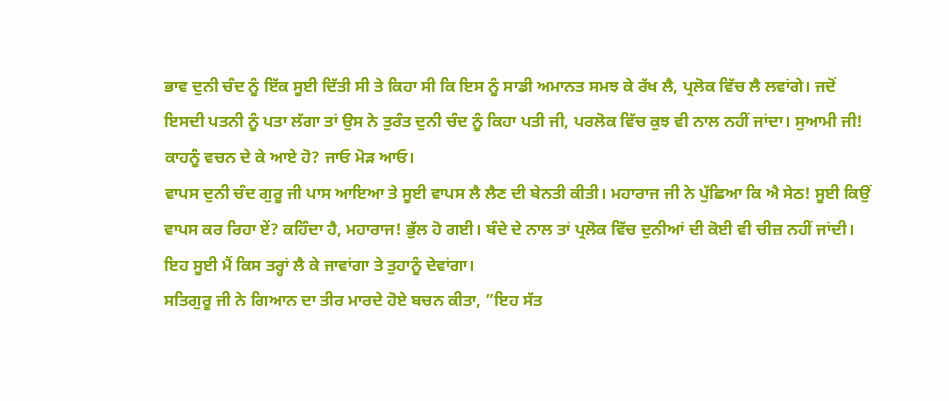ਭਾਵ ਦੁਨੀ ਚੰਦ ਨੂੰ ਇੱਕ ਸੂਈ ਦਿੱਤੀ ਸੀ ਤੇ ਕਿਹਾ ਸੀ ਕਿ ਇਸ ਨੂੰ ਸਾਡੀ ਅਮਾਨਤ ਸਮਝ ਕੇ ਰੱਖ ਲੈ, ਪ੍ਰਲੋਕ ਵਿੱਚ ਲੈ ਲਵਾਂਗੇ। ਜਦੋਂ ਇਸਦੀ ਪਤਨੀ ਨੂੰ ਪਤਾ ਲੱਗਾ ਤਾਂ ਉਸ ਨੇ ਤੁਰੰਤ ਦੁਨੀ ਚੰਦ ਨੂੰ ਕਿਹਾ ਪਤੀ ਜੀ, ਪਰਲੋਕ ਵਿੱਚ ਕੁਝ ਵੀ ਨਾਲ ਨਹੀਂ ਜਾਂਦਾ। ਸੁਆਮੀ ਜੀ! ਕਾਹਨੂੰ ਵਚਨ ਦੇ ਕੇ ਆਏ ਹੋ? ਜਾਓ ਮੋੜ ਆਓ।
ਵਾਪਸ ਦੁਨੀ ਚੰਦ ਗੁਰੂ ਜੀ ਪਾਸ ਆਇਆ ਤੇ ਸੂਈ ਵਾਪਸ ਲੈ ਲੈਣ ਦੀ ਬੇਨਤੀ ਕੀਤੀ। ਮਹਾਰਾਜ ਜੀ ਨੇ ਪੁੱਛਿਆ ਕਿ ਐ ਸੇਠ! ਸੂਈ ਕਿਉਂ ਵਾਪਸ ਕਰ ਰਿਹਾ ਏਂ? ਕਹਿੰਦਾ ਹੈ, ਮਹਾਰਾਜ! ਭੁੱਲ ਹੋ ਗਈ। ਬੰਦੇ ਦੇ ਨਾਲ ਤਾਂ ਪ੍ਰਲੋਕ ਵਿੱਚ ਦੁਨੀਆਂ ਦੀ ਕੋਈ ਵੀ ਚੀਜ਼ ਨਹੀਂ ਜਾਂਦੀ। ਇਹ ਸੂਈ ਮੈਂ ਕਿਸ ਤਰ੍ਹਾਂ ਲੈ ਕੇ ਜਾਵਾਂਗਾ ਤੇ ਤੁਹਾਨੂੰ ਦੇਵਾਂਗਾ।
ਸਤਿਗੁਰੂ ਜੀ ਨੇ ਗਿਆਨ ਦਾ ਤੀਰ ਮਾਰਦੇ ਹੋਏ ਬਚਨ ਕੀਤਾ, ”ਇਹ ਸੱਤ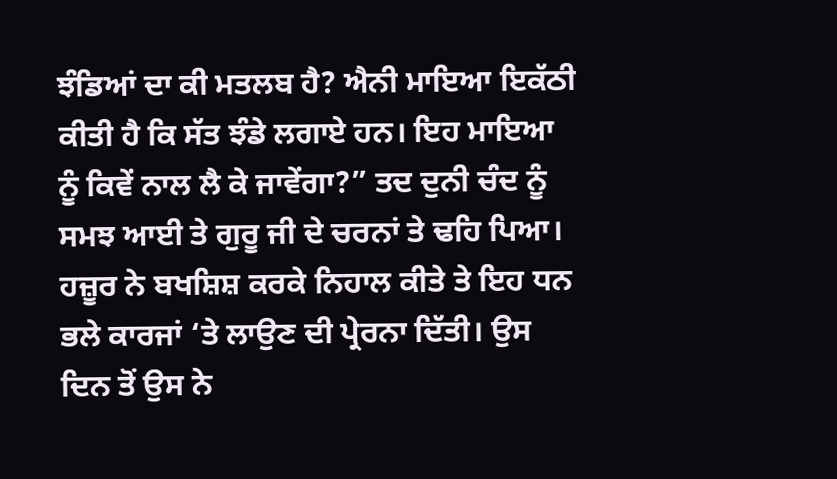ਝੰਡਿਆਂ ਦਾ ਕੀ ਮਤਲਬ ਹੈ? ਐਨੀ ਮਾਇਆ ਇਕੱਠੀ ਕੀਤੀ ਹੈ ਕਿ ਸੱਤ ਝੰਡੇ ਲਗਾਏ ਹਨ। ਇਹ ਮਾਇਆ ਨੂੰ ਕਿਵੇਂ ਨਾਲ ਲੈ ਕੇ ਜਾਵੇਂਗਾ?” ਤਦ ਦੁਨੀ ਚੰਦ ਨੂੰ ਸਮਝ ਆਈ ਤੇ ਗੁਰੂ ਜੀ ਦੇ ਚਰਨਾਂ ਤੇ ਢਹਿ ਪਿਆ। ਹਜ਼ੂਰ ਨੇ ਬਖਸ਼ਿਸ਼ ਕਰਕੇ ਨਿਹਾਲ ਕੀਤੇ ਤੇ ਇਹ ਧਨ ਭਲੇ ਕਾਰਜਾਂ ‘ਤੇ ਲਾਉਣ ਦੀ ਪ੍ਰੇਰਨਾ ਦਿੱਤੀ। ਉਸ ਦਿਨ ਤੋਂ ਉਸ ਨੇ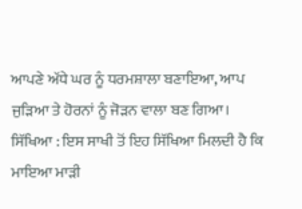ਆਪਣੇ ਅੱਧੇ ਘਰ ਨੂੰ ਧਰਮਸ਼ਾਲਾ ਬਣਾਇਆ, ਆਪ ਜੁੜਿਆ ਤੇ ਹੋਰਨਾਂ ਨੂੰ ਜੋੜਨ ਵਾਲਾ ਬਣ ਗਿਆ।
ਸਿੱਖਿਆ : ਇਸ ਸਾਖੀ ਤੋਂ ਇਹ ਸਿੱਖਿਆ ਮਿਲਦੀ ਹੈ ਕਿ ਮਾਇਆ ਮਾੜੀ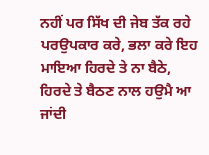ਨਹੀਂ ਪਰ ਸਿੱਖ ਦੀ ਜੇਬ ਤੱਕ ਰਹੇ ਪਰਉਪਕਾਰ ਕਰੇ, ਭਲਾ ਕਰੇ ਇਹ ਮਾਇਆ ਹਿਰਦੇ ਤੇ ਨਾ ਬੈਠੇ, ਹਿਰਦੇ ਤੇ ਬੈਠਣ ਨਾਲ ਹਉਮੈ ਆ ਜਾਂਦੀ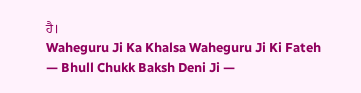ਹੈ।
Waheguru Ji Ka Khalsa Waheguru Ji Ki Fateh
— Bhull Chukk Baksh Deni Ji —